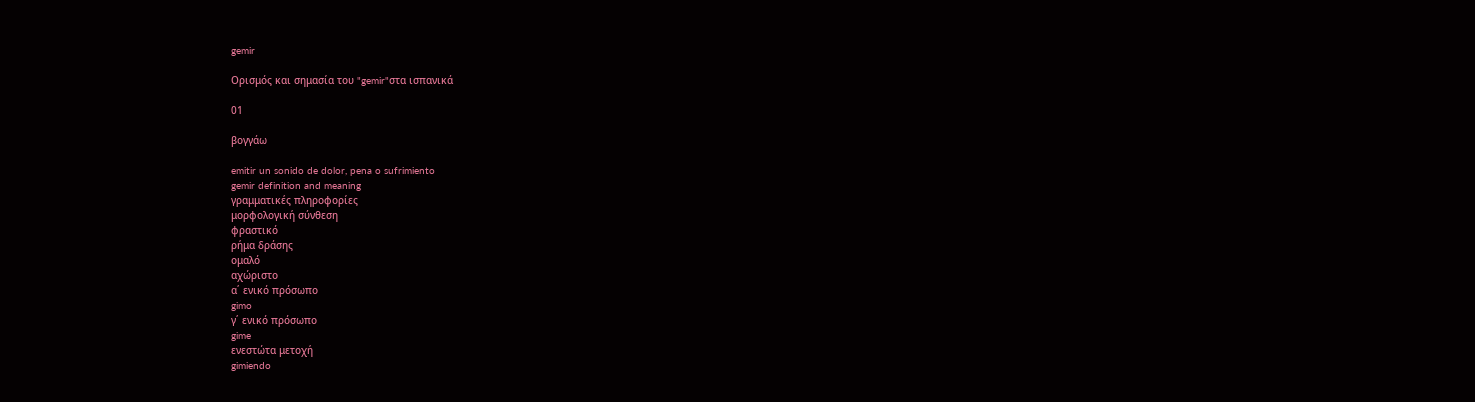gemir

Ορισμός και σημασία του "gemir"στα ισπανικά

01

βογγάω

emitir un sonido de dolor, pena o sufrimiento
gemir definition and meaning
γραμματικές πληροφορίες
μορφολογική σύνθεση
φραστικό
ρήμα δράσης
ομαλό
αχώριστο
α΄ ενικό πρόσωπο
gimo
γ΄ ενικό πρόσωπο
gime
ενεστώτα μετοχή
gimiendo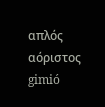απλός αόριστος
gimió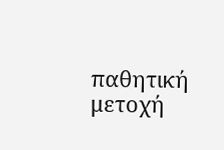παθητική μετοχή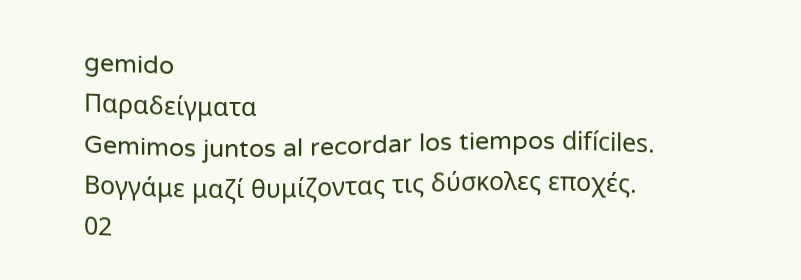gemido
Παραδείγματα
Gemimos juntos al recordar los tiempos difíciles.
Βογγάμε μαζί θυμίζοντας τις δύσκολες εποχές.
02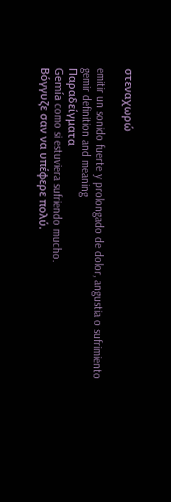στεναχωρώ

emitir un sonido fuerte y prolongado de dolor, angustia o sufrimiento
gemir definition and meaning
Παραδείγματα
Gemía como si estuviera sufriendo mucho.
Βόγγυζε σαν να υπέφερε πολύ.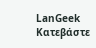LanGeek
Κατεβάστε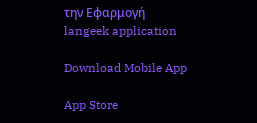την Εφαρμογή
langeek application

Download Mobile App

App Store